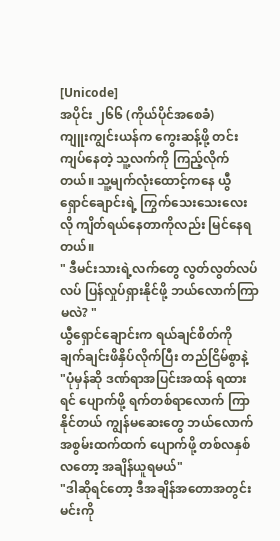[Unicode]
အပိုင်း ၂၆၆ (ကိုယ်ပိုင်အစေခံ)
ကျူးကျွင်းယန်က ကွေးဆန့်ဖို့ တင်းကျပ်နေတဲ့ သူ့လက်ကို ကြည့်လိုက်တယ်။ သူ့မျက်လုံးထောင့်ကနေ ယွီရှောင်ချောင်းရဲ့ ကြွက်သေးသေးလေးလို ကျိတ်ရယ်နေတာကိုလည်း မြင်နေရတယ်။
" ဒီမင်းသားရဲ့လက်တွေ လွတ်လွတ်လပ်လပ် ပြန်လှုပ်ရှားနိုင်ဖို့ ဘယ်လောက်ကြာမလဲ? "
ယွီရှောင်ချောင်းက ရယ်ချင်စိတ်ကို ချက်ချင်းဖိနှိပ်လိုက်ပြီး တည်ငြိမ်စွာနဲ့
"ပုံမှန်ဆို ဒဏ်ရာအပြင်းအထန် ရထားရင် ပျောက်ဖို့ ရက်တစ်ရာလောက် ကြာနိုင်တယ် ကျွန်မဆေးတွေ ဘယ်လောက်အစွမ်းထက်ထက် ပျောက်ဖို့ တစ်လနှစ်လတော့ အချိန်ယူရမယ်"
"ဒါဆိုရင်တော့ ဒီအချိန်အတောအတွင်း မင်းကို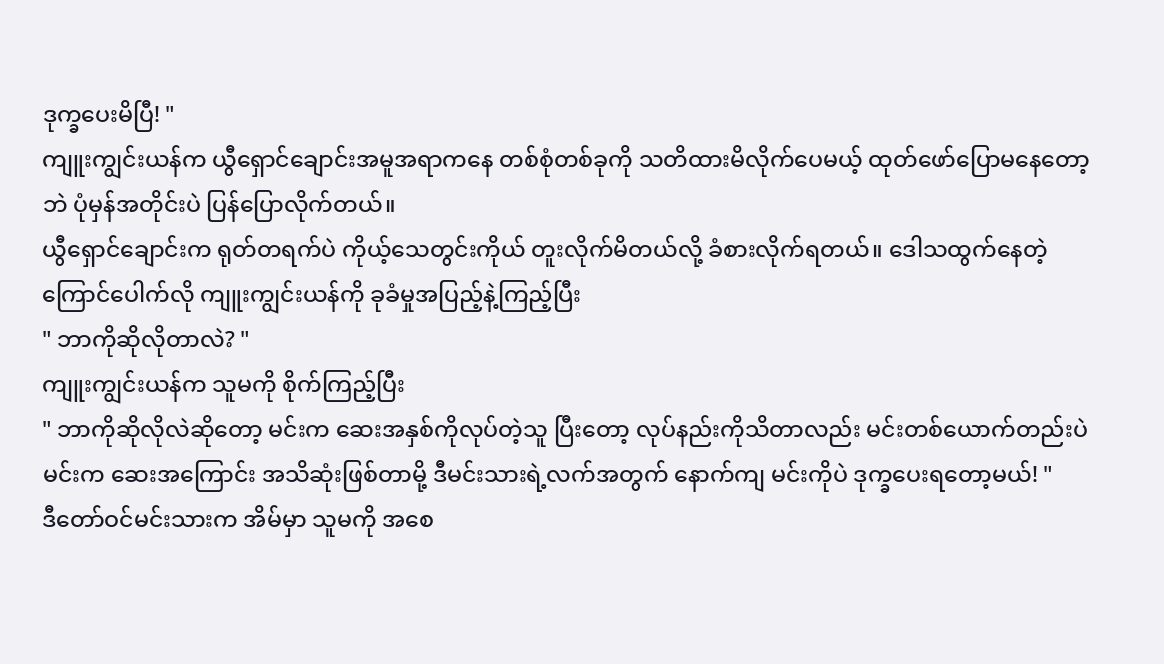ဒုက္ခပေးမိပြီ! "
ကျူးကျွင်းယန်က ယွီရှောင်ချောင်းအမူအရာကနေ တစ်စုံတစ်ခုကို သတိထားမိလိုက်ပေမယ့် ထုတ်ဖော်ပြောမနေတော့ဘဲ ပုံမှန်အတိုင်းပဲ ပြန်ပြောလိုက်တယ်။
ယွီရှောင်ချောင်းက ရုတ်တရက်ပဲ ကိုယ့်သေတွင်းကိုယ် တူးလိုက်မိတယ်လို့ ခံစားလိုက်ရတယ်။ ဒေါသထွက်နေတဲ့ ကြောင်ပေါက်လို ကျူးကျွင်းယန်ကို ခုခံမှုအပြည့်နဲ့ကြည့်ပြီး
" ဘာကိုဆိုလိုတာလဲ? "
ကျူးကျွင်းယန်က သူမကို စိုက်ကြည့်ပြီး
" ဘာကိုဆိုလိုလဲဆိုတော့ မင်းက ဆေးအနှစ်ကိုလုပ်တဲ့သူ ပြီးတော့ လုပ်နည်းကိုသိတာလည်း မင်းတစ်ယောက်တည်းပဲ မင်းက ဆေးအကြောင်း အသိဆုံးဖြစ်တာမို့ ဒီမင်းသားရဲ့လက်အတွက် နောက်ကျ မင်းကိုပဲ ဒုက္ခပေးရတော့မယ်! "
ဒီတော်ဝင်မင်းသားက အိမ်မှာ သူမကို အစေ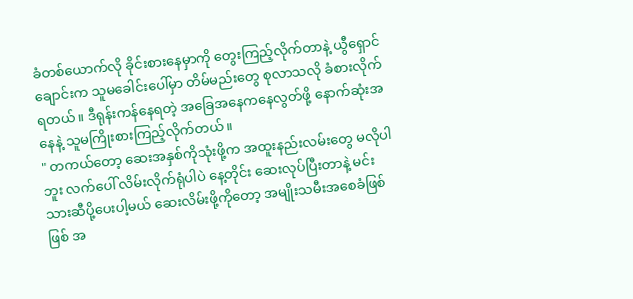ခံတစ်ယောက်လို ခိုင်းစားနေမှာကို တွေးကြည့်လိုက်တာနဲ့ ယွီရှောင်ချောင်းက သူမခေါင်းပေါ်မှာ တိမ်မည်းတွေ စုလာသလို ခံစားလိုက်ရတယ်။ ဒီရုန်းကန်နေရတဲ့ အခြေအနေကနေလွတ်ဖို့ နောက်ဆုံးအနေနဲ့ သူမကြိုးစားကြည့်လိုက်တယ်။
" တကယ်တော့ ဆေးအနှစ်ကိုသုံးဖို့က အထူးနည်းလမ်းတွေ မလိုပါဘူး လက်ပေါ် လိမ်းလိုက်ရုံပါပဲ နေ့တိုင်း ဆေးလုပ်ပြီးတာနဲ့ မင်းသားဆီပို့ပေးပါ့မယ် ဆေးလိမ်းဖို့ကိုတော့ အမျိုးသမီးအစေခံဖြစ်ဖြစ် အ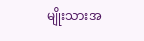မျိုးသားအ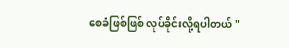စေခံဖြစ်ဖြစ် လုပ်ခိုင်းလို့ရပါတယ် "